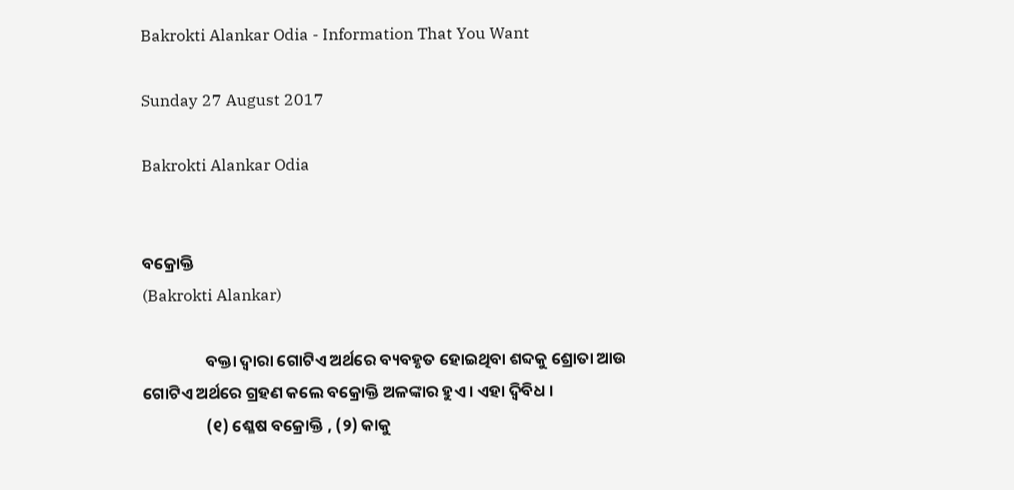Bakrokti Alankar Odia - Information That You Want

Sunday 27 August 2017

Bakrokti Alankar Odia


ବକ୍ରୋକ୍ତି
(Bakrokti Alankar)

                 ବକ୍ତା ଦ୍ଵାରା ଗୋଟିଏ ଅର୍ଥରେ ବ୍ୟବହୃତ ହୋଇଥିବା ଶବ୍ଦକୁ ଶ୍ରୋତା ଆଉ ଗୋଟିଏ ଅର୍ଥରେ ଗ୍ରହଣ କଲେ ବକ୍ରୋକ୍ତି ଅଳଙ୍କାର ହୁଏ । ଏହା ଦ୍ଵିବିଧ ।
                 (୧) ଶ୍ଳେଷ ବକ୍ରୋକ୍ତି , (୨) କାକୁ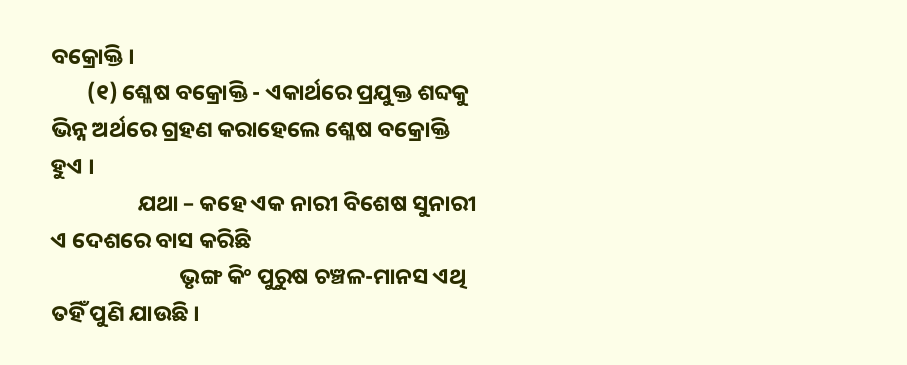ବକ୍ରୋକ୍ତି ।
       (୧) ଶ୍ଳେଷ ବକ୍ରୋକ୍ତି - ଏକାର୍ଥରେ ପ୍ରଯୁକ୍ତ ଶବ୍ଦକୁ ଭିନ୍ନ ଅର୍ଥରେ ଗ୍ରହଣ କରାହେଲେ ଶ୍ଳେଷ ବକ୍ରୋକ୍ତି ହୁଏ ।
                 ଯଥା – କହେ ଏକ ନାରୀ ବିଶେଷ ସୁନାରୀ ଏ ଦେଶରେ ବାସ କରିଛି
                         ଭୃଙ୍ଗ କିଂ ପୁରୁଷ ଚଞ୍ଚଳ-ମାନସ ଏଥି ତହିଁ ପୁଣି ଯାଉଛି ।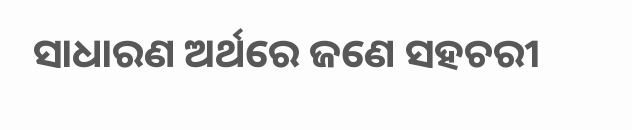ସାଧାରଣ ଅର୍ଥରେ ଜଣେ ସହଚରୀ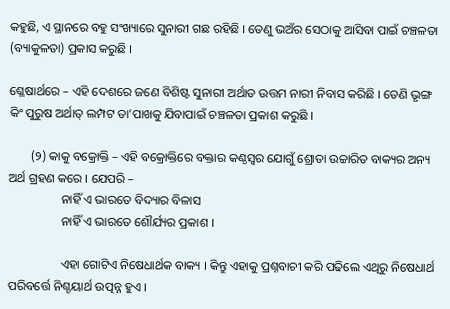କହୁଛି, ଏ ସ୍ଥାନରେ ବହୁ ସଂଖ୍ୟାରେ ସୁନାରୀ ଗଛ ରହିଛି । ତେଣୁ ଭଅଁର ସେଠାକୁ ଆସିବା ପାଇଁ ଚଞ୍ଚଳତା (ବ୍ୟାକୁଳତା) ପ୍ରକାସ କରୁଛି ।

ଶ୍ଳେଷାର୍ଥରେ – ଏହି ଦେଶରେ ଜଣେ ବିଶିଷ୍ଟ ସୁନାରୀ ଅର୍ଥାତ ଉତ୍ତମ ନାରୀ ନିବାସ କରିଛି । ତେଣି ଭୃଙ୍ଗ କିଂ ପୁରୁଷ ଅର୍ଥାତ୍ ଲମ୍ପଟ ତା’ପାଖକୁ ଯିବାପାଇଁ ଚଞ୍ଚଳତା ପ୍ରକାଶ କରୁଛି ।

       (୨) କାକୁ ବକ୍ରୋକ୍ତି – ଏହି ବକ୍ରୋକ୍ତିରେ ବକ୍ତାର କଣ୍ଠସ୍ଵର ଯୋଗୁଁ ଶ୍ରୋତା ଉଚ୍ଚାରିତ ବାକ୍ୟର ଅନ୍ୟ ଅର୍ଥ ଗ୍ରହଣ କରେ । ଯେପରି –
                 ନାହିଁ ଏ ଭାରତେ ବିଦ୍ୟାର ବିଳାସ
                 ନାହିଁ ଏ ଭାରତେ ଶୌର୍ଯ୍ୟର ପ୍ରକାଶ ।

                 ଏହା ଗୋଟିଏ ନିଷେଧାର୍ଥକ ବାକ୍ୟ । କିନ୍ତୁ ଏହାକୁ ପ୍ରଶ୍ନବାଚୀ କରି ପଢିଲେ ଏଥିରୁ ନିଷେଧାର୍ଥ ପରିବର୍ତ୍ତେ ନିଶ୍ଚୟାର୍ଥ ଉତ୍ପନ୍ନ ହୁଏ ।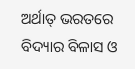ଅର୍ଥାତ୍ ଭରତରେ ବିଦ୍ୟାର ବିଳାସ ଓ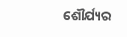ଶୌର୍ଯ୍ୟର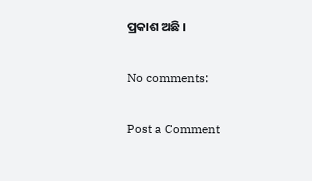ପ୍ରକାଶ ଅଛି ।

No comments:

Post a Comment